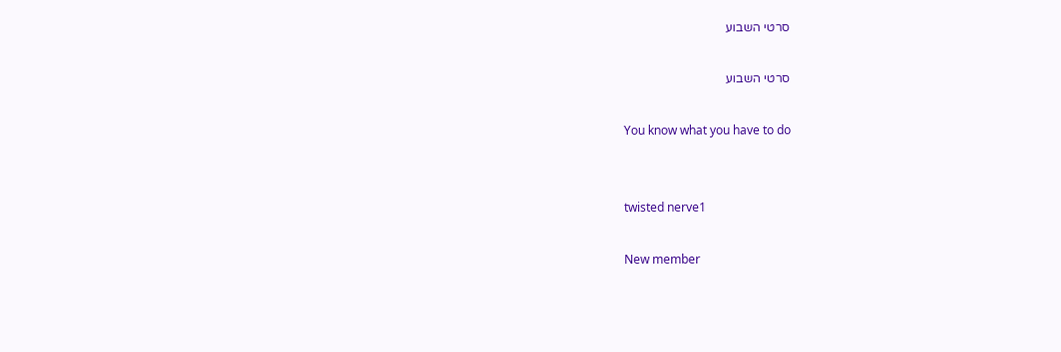סרטי השבוע

סרטי השבוע

You know what you have to do


twisted nerve1

New member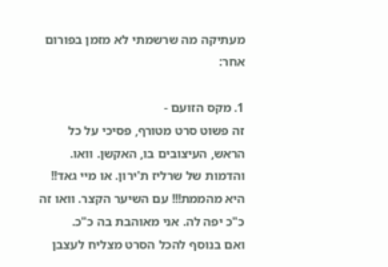מעתיקה מה שרשמתי לא מזמן בפורום אחר:

1. מקס הזועם -
זה פשוט סרט מטורף, פסיכי על כל הראש, העיצובים בו, האקשן. וואו. והדמות של שרליז ת'ירון. או מיי גאד!! היא מהממת!!! עם השיער הקצר. וואו זה כ"כ יפה לה. אני מאוהבת בה כ"כ.
ואם בנוסף להכל הסרט מצליח לעצבן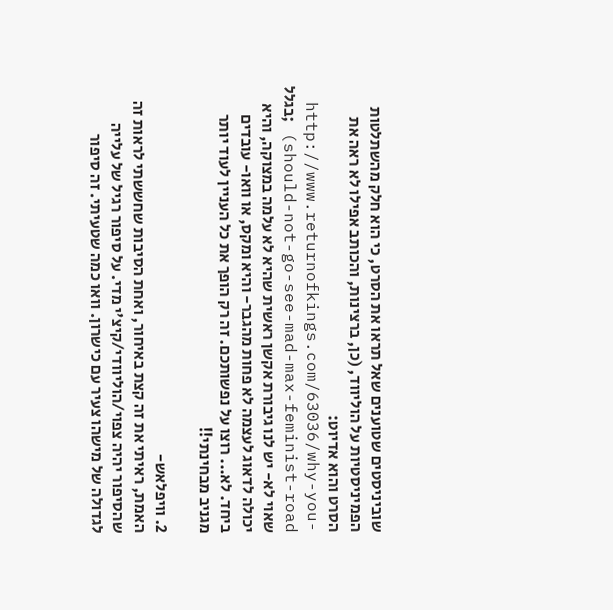שוביניסטים שטוענים שאל תראו את הסרט, כי הוא חלק מהשתלטות הפמיניסטיות על הוליווד, (כן, ברצינות, והכותב אפילו לא ראה את הסרט והוא אדיוט: http://www.returnofkings.com/63036/why-you-should-not-go-see-mad-max-feminist-road) ;בגלל שאוי לא- יש לנו גיבורת אקשן ראשית שהיא לא עלמה במצוקה, והיא יכולה לדאוג לעצמה לא פחות מהגבר- והיא ומקס, או וואו- עובדים ביחד. לא... רוצו על נפשותכם. זה רק הופך את כל העניין לעוד יותר מגניב מבחינתי!!

2. וויפלאש-
האמת, ראיתי את זה קצת באיחור, ואחת הסיבות שחששתי לראות זה שהסיפור יהיה צפוי/הוליוודי/קיצ'י מדי. על סיפור רגיל של עלייה לגדולה של מישהו צעיר עם כישרון. וואו כמה שטעיתי. זה סיפור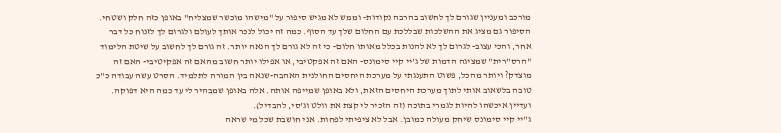מורכב ומעניין שגורם לך לחשוב בהרבה נקודות- וממש לא מגיש סיפור על "מישהו מוכשר שמצליח" באופן כזה חלק ושטחי. הסיפור גם מציג את ההשלכות שבללכת עם החלום שלך עד הסוף. כמה זה יכול לנכר אותך לעולם ולגרום לך לזנוח כל דבר אחר, והכי עצוב- לגרום לך לא להנות בכלל מאותו חלום- כי זה לא גורם לך הנאה יותר. זה גורם לך לחשוב על שיטת הלימוד "הרס"רית" שמציגה הדמות של ג'יי קיי סימונס- האם זה אפקטיבי, או אפילו יותר חשוב מהאם זה אפקיטיבי- האם זה מוצדק? ויותר מהכל, פשוט התענגתי על מערכת היחסים החולנית האהבה-שנאה בין המורה לתלמיד. הסרט עשה עבודה כ"כ טובה בלשאוב אותי לתוך מערכת היחסים הזאת, ולא באופן שמייפה אותה. אלה באופן שמבהיר לי עד כמה היא דפוקה. ועדיין איכשהו להיות לגמרי בתוכה (זה הזכיר לי קצת את וולט וג'סי, להבדיל).
ג''יי קיי סימונס שיחק מעולה כמובן. אבל לא ציפיתי לפחות. אני חושבת שכל מי שראה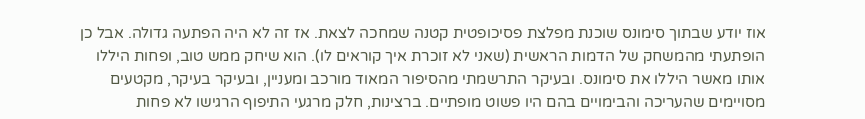אוז יודע שבתוך סימונס שוכנת מפלצת פסיכופטית קטנה שמחכה לצאת. אז זה לא היה הפתעה גדולה. אבל כן הופתעתי מהמשחק של הדמות הראשית (שאני לא זוכרת איך קוראים לו). הוא שיחק ממש טוב, ופחות היללו אותו מאשר היללו את סימונס. ובעיקר התרשמתי מהסיפור המאוד מורכב ומעניין, ובעיקר בעיקר, מקטעים מסויימים שהעריכה והבימויים בהם היו פשוט מופתיים. ברצינות, חלק מרגעי התיפוף הרגישו לא פחות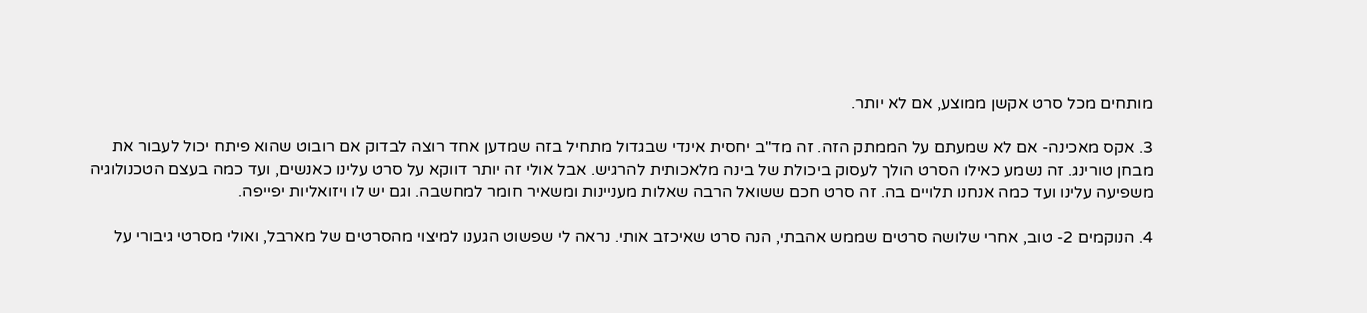מותחים מכל סרט אקשן ממוצע, אם לא יותר.

3. אקס מאכינה- אם לא שמעתם על הממתק הזה. זה מד"ב יחסית אינדי שבגדול מתחיל בזה שמדען אחד רוצה לבדוק אם רובוט שהוא פיתח יכול לעבור את מבחן טורינג. זה נשמע כאילו הסרט הולך לעסוק ביכולת של בינה מלאכותית להרגיש. אבל אולי זה יותר דווקא על סרט עלינו כאנשים, ועד כמה בעצם הטכנולוגיה משפיעה עלינו ועד כמה אנחנו תלויים בה. זה סרט חכם ששואל הרבה שאלות מעניינות ומשאיר חומר למחשבה. וגם יש לו ויזואליות יפייפה.

4. הנוקמים 2- טוב, אחרי שלושה סרטים שממש אהבתי, הנה סרט שאיכזב אותי. נראה לי שפשוט הגענו למיצוי מהסרטים של מארבל, ואולי מסרטי גיבורי על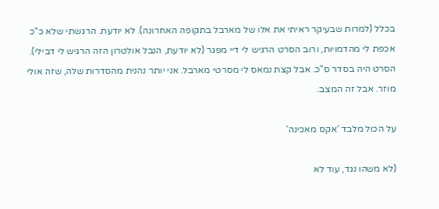בכלל (למרות שבעיקר ראיתי את אלו של מארבל בתקופה האחרונה). לא יודעת. הרגשתי שלא כ"כ אכפת לי מהדמויות, ורוב הסרט הרגיש לי דיי מפגר (לא יודעת, הנבל אולטרון הזה הרגיש לי דבילי). הסרט היה בסדר ס"כ. אבל קצת נמאס לי מסרטי מארבל. אני יותר נהנית מהסדרות שלה, שזה אולי מוזר. אבל זה המצב.

על הכול מלבד 'אקס מאכינה'

(לא משהו נגד, עוד לא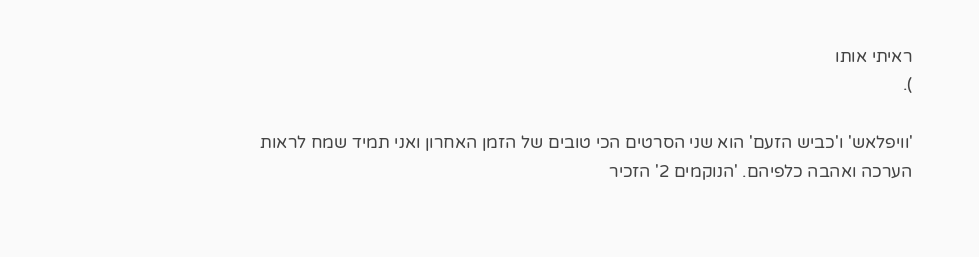ראיתי אותו
).

'וויפלאש' ו'כביש הזעם' הוא שני הסרטים הכי טובים של הזמן האחרון ואני תמיד שמח לראות הערכה ואהבה כלפיהם. 'הנוקמים 2' הזכיר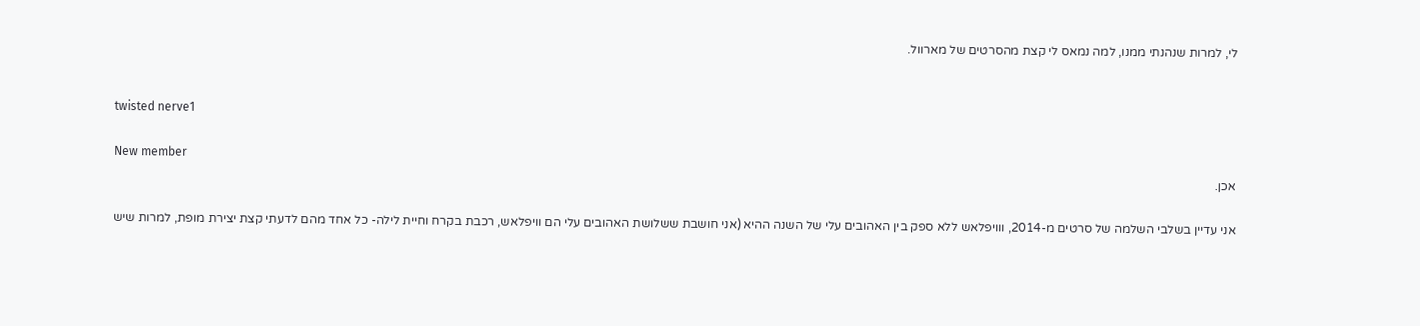לי, למרות שנהנתי ממנו, למה נמאס לי קצת מהסרטים של מארוול.


twisted nerve1

New member
אכן.

אני עדיין בשלבי השלמה של סרטים מ-2014, ווויפלאש ללא ספק בין האהובים עלי של השנה ההיא (אני חושבת ששלושת האהובים עלי הם וויפלאש, רכבת בקרח וחיית לילה- כל אחד מהם לדעתי קצת יצירת מופת, למרות שיש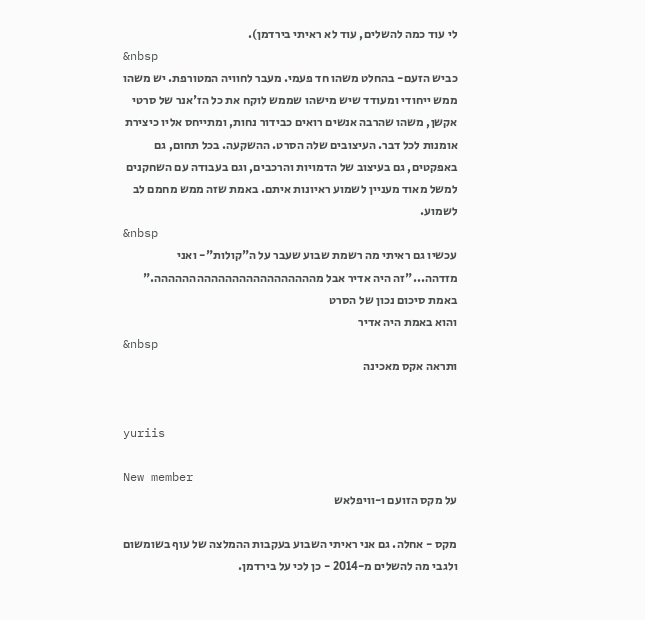לי עוד כמה להשלים, עוד לא ראיתי בירדמן).
&nbsp
כביש הזעם- בהחלט משהו חד פעמי. מעבר לחוויה המטורפת. יש משהו ממש ייחודי ומעודד שיש מישהו שממש לוקח את כל הז'אנר של סרטי אקשן, משהו שהרבה אנשים רואים כבידור נחות, ומתייחס אליו כיצירת אומנות לכל דבר. העיצובים שלה הסרט. ההשקעה. בכל תחום, גם באפקטים, גם בעיצוב של הדמויות והרכבים, וגם בעבודה עם השחקנים למשל מאוד מעניין לשמוע ראיונות איתם. באמת שזה ממש מחמם לב לשמוע.
&nbsp
עכשיו גם ראיתי מה רשמת שבוע שעבר על ה"קולות"- ואני מזדהה..."זה היה אדיר אבל מההההההההההההההההההההההה." באמת סיכום נכון של הסרט
והוא באמת היה אדיר
&nbsp
ותראה אקס מאכינה


yuriis

New member
על מקס הזועם ו-וויפלאש

מקס - אחלה. גם אני ראיתי השבוע בעקבות ההמלצה של עוף בשומשום
ולגבי מה להשלים מ-2014 - כן לכי על בירדמן.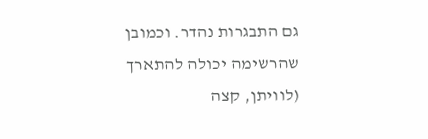גם התבגרות נהדר. וכמובן שהרשימה יכולה להתארך (לוויתן, קצה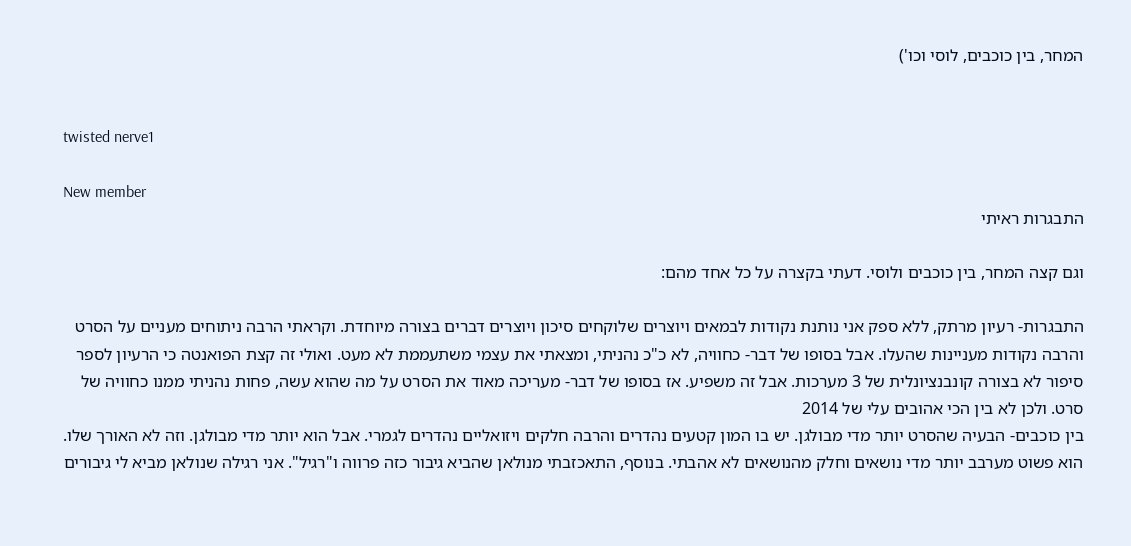המחר, בין כוכבים, לוסי וכו')


twisted nerve1

New member
התבגרות ראיתי

וגם קצה המחר, בין כוכבים ולוסי. דעתי בקצרה על כל אחד מהם:

התבגרות- רעיון מרתק, ללא ספק אני נותנת נקודות לבמאים ויוצרים שלוקחים סיכון ויוצרים דברים בצורה מיוחדת. וקראתי הרבה ניתוחים מעניים על הסרט והרבה נקודות מעניינות שהעלו. אבל בסופו של דבר- כחוויה, לא כ"כ נהניתי, ומצאתי את עצמי משתעממת לא מעט. ואולי זה קצת הפואנטה כי הרעיון לספר סיפור לא בצורה קונבנציונלית של 3 מערכות. אבל זה משפיע. אז בסופו של דבר- מעריכה מאוד את הסרט על מה שהוא עשה, פחות נהניתי ממנו כחוויה של סרט. ולכן לא בין הכי אהובים עלי של 2014
בין כוכבים- הבעיה שהסרט יותר מדי מבולגן. יש בו המון קטעים נהדרים והרבה חלקים ויזואליים נהדרים לגמרי. אבל הוא יותר מדי מבולגן. וזה לא האורך שלו. הוא פשוט מערבב יותר מדי נושאים וחלק מהנושאים לא אהבתי. בנוסף, התאכזבתי מנולאן שהביא גיבור כזה פרווה ו"רגיל". אני רגילה שנולאן מביא לי גיבורים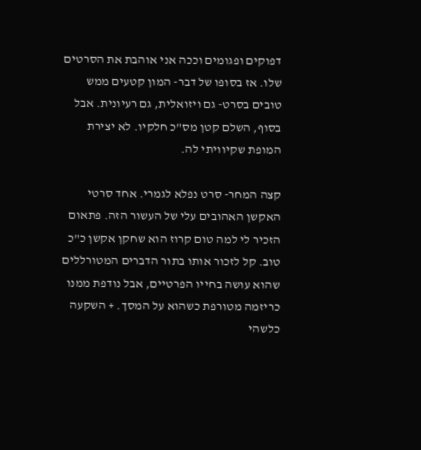דפוקים ופגומים וככה אני אוהבת את הסרטים שלו. אז בסופו של דבר- המון קטעים ממש טובים בסרט- גם ויזואלית, גם רעיונית. אבל בסוף, השלם קטן מס"כ חלקיו. לא יצירת המופת שקיוויתי לה.

קצה המחר- סרט נפלא לגמרי. אחד סרטי האקשן האהובים עלי של העשור הזה. פתאום הזכיר לי למה טום קרוז הוא שחקן אקשן כ"כ טוב. קל לזכור אותו בתור הדברים המטורללים שהוא עושה בחייו הפרטיים, אבל נודפת ממנו כריזמה מטורפת כשהוא על המסך. + השקעה כלשהי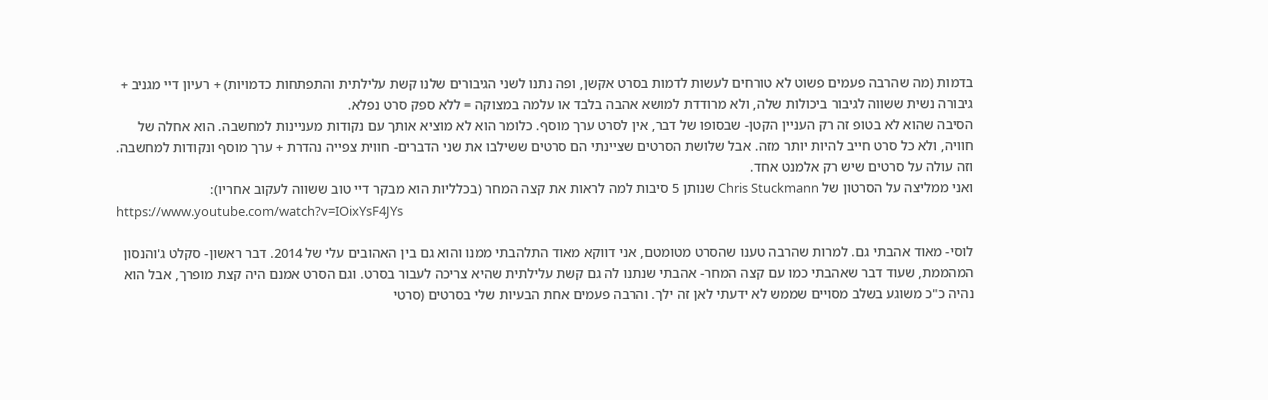בדמות (מה שהרבה פעמים פשוט לא טורחים לעשות לדמות בסרט אקשן, ופה נתנו לשני הגיבורים שלנו קשת עלילתית והתפתחות כדמויות) + רעיון דיי מגניב + גיבורה נשית ששווה לגיבור ביכולות שלה, ולא מרודדת למושא אהבה בלבד או עלמה במצוקה = ללא ספק סרט נפלא.
הסיבה שהוא לא בטופ זה רק העניין הקטן- שבסופו של דבר, אין לסרט ערך מוסף. כלומר הוא לא מוציא אותך עם נקודות מעניינות למחשבה. הוא אחלה של חוויה, ולא כל סרט חייב להיות יותר מזה. אבל שלושת הסרטים שציינתי הם סרטים ששילבו את שני הדברים- חווית צפייה נהדרת + ערך מוסף ונקודות למחשבה. וזה עולה על סרטים שיש רק אלמנט אחד.
ואני ממליצה על הסרטון של Chris Stuckmann שנותן 5 סיבות למה לראות את קצה המחר (בכלליות הוא מבקר דיי טוב ששווה לעקוב אחריו):
https://www.youtube.com/watch?v=IOixYsF4JYs

לוסי- מאוד אהבתי גם. למרות שהרבה טענו שהסרט מטומטם, אני דווקא מאוד התלהבתי ממנו והוא גם בין האהובים עלי של 2014. דבר ראשון- סקלט ג'והנסון המהממת, שעוד דבר שאהבתי כמו עם קצה המחר- אהבתי שנתנו לה גם קשת עלילתית שהיא צריכה לעבור בסרט. וגם הסרט אמנם היה קצת מופרך, אבל הוא נהיה כ"כ משוגע בשלב מסויים שממש לא ידעתי לאן זה ילך. והרבה פעמים אחת הבעיות שלי בסרטים (סרטי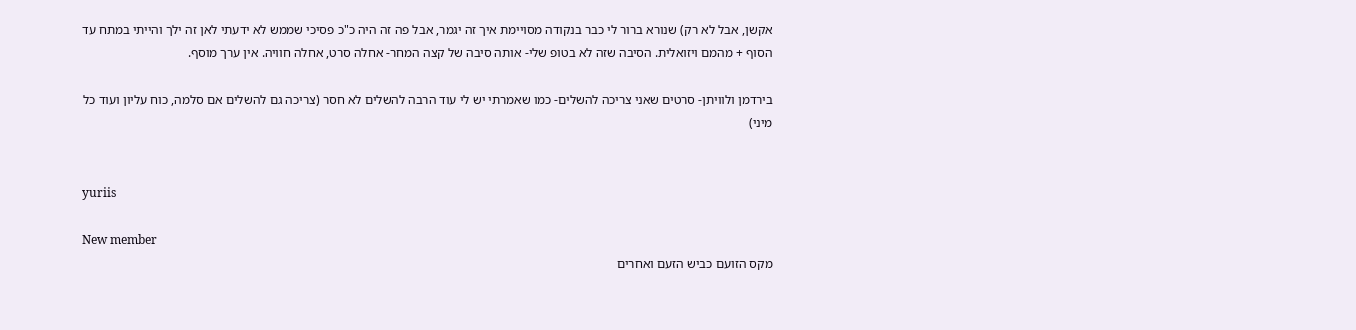אקשן, אבל לא רק) שנורא ברור לי כבר בנקודה מסויימת איך זה יגמר, אבל פה זה היה כ"כ פסיכי שממש לא ידעתי לאן זה ילך והייתי במתח עד הסוף + מהמם ויזואלית. הסיבה שזה לא בטופ שלי- אותה סיבה של קצה המחר- אחלה סרט, אחלה חוויה. אין ערך מוסף.

בירדמן ולוויתן- סרטים שאני צריכה להשלים- כמו שאמרתי יש לי עוד הרבה להשלים לא חסר (צריכה גם להשלים אם סלמה, כוח עליון ועוד כל מיני)


yuriis

New member
מקס הזועם כביש הזעם ואחרים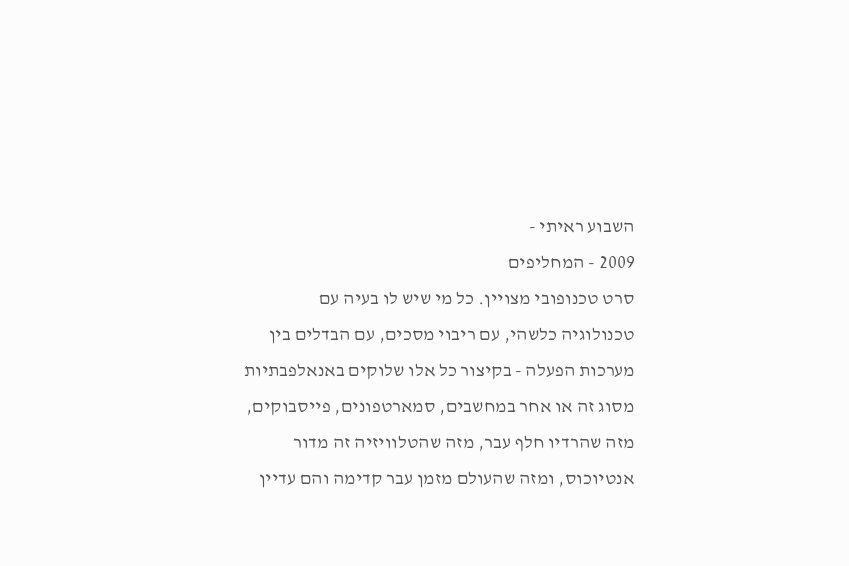השבוע ראיתי -
2009 - המחליפים
סרט טכנופובי מצויין. כל מי שיש לו בעיה עם טכנולוגיה כלשהי, עם ריבוי מסכים, עם הבדלים בין מערכות הפעלה - בקיצור כל אלו שלוקים באנאלפבתיות מסוג זה או אחר במחשבים, סמארטפונים, פייסבוקים, מזה שהרדיו חלף עבר, מזה שהטלוויזיה זה מדור אנטיוכוס, ומזה שהעולם מזמן עבר קדימה והם עדיין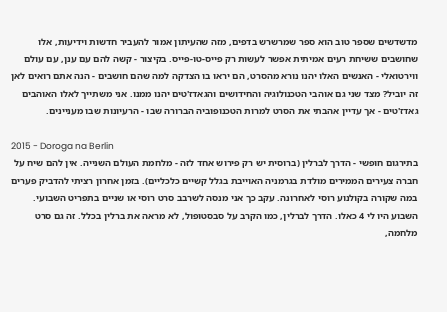מדשדשים שספר טוב הוא ספר שמרשרש בדפים, מזה שהעיתון אמור להעביר חדשות וידיעות, אלו שחושבים ששיחת רעים אמיתית אפשר לעשות רק פייס-טו-פייס. בקיצור - קשה להם עם ענן, עם עולם ווירטואלי - האנשים האלו יהנו נורא מהסרט, הם יראו בו הצדקה למה שהם חושבים - הנה אתם רואים לאן זה יוביל? מצד שני גם אוהבי הטכנולוגיה והחידושים והגאדז'טים יהנו ממנו. אני משתייך לאלו האוהבים גאדז'טים - אך עדיין אהבתי את הסרט למרות הטכנופוביה הברורה שבו - הרעיונות שבו מעניינים.

2015 - Doroga na Berlin
בתירגום חופשי - הדרך לברלין (ברוסית יש רק פירוש אחד לזה - מלחמת העולם השנייה. אין להם שיח על חברה צעירים הממירים מולדת בגרמניה האוייבת בגלל קשיים כלכליים). בזמן אחרון רציתי להדביק פערים במה שקורה בקולנוע רוסי לאחרונה. עקב כך אני מנסה לשרבב סרט רוסי או שניים בתפריט השבועי. השבוע היו לי 4 כאלו. הדרך לברלין, כמו הקרב על סבסטופול, לא מראה את ברלין בכלל. זה גם סרט מלחמה,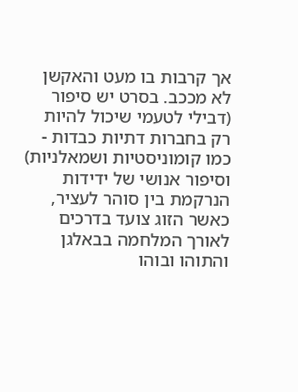אך קרבות בו מעט והאקשן לא מככב. בסרט יש סיפור (דבילי לטעמי שיכול להיות רק בחברות דתיות כבדות - כמו קומוניסטיות ושמאלניות) וסיפור אנושי של ידידות הנרקמת בין סוהר לעציר, כאשר הזוג צועד בדרכים לאורך המלחמה בבאלגן והתוהו ובוהו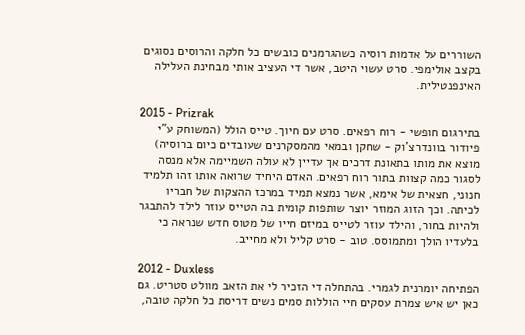השוררים על אדמות רוסיה כשהגרמנים כובשים כל חלקה והרוסים נסוגים בקצב אולימפי. סרט עשוי היטב, אשר די העציב אותי מבחינת העלילה האינפנטילית.

2015 - Prizrak
בתירגום חופשי - רוח רפאים. סרט עם חיוך. טייס הולל (המשוחק ע"י פיודור בוונדרצ'וק - שחקן ובמאי מהמסקרנים שעובדים כיום ברוסיה) מוצא את מותו בתאונת דרכים אך עדיין לא עולה השמיימה אלא מנסה לסגור כמה קצוות בתור רוח רפאים. האדם היחיד שרואה אותו זהו תלמיד חנוני, חצאית של אימא, אשר נמצא תמיד במרכז ההצקות של חבריו לכיתה. וכך הזוג המוזר יוצר שותפות קומית בה הטייס עוזר לילד להתבגר ולהיות בחור, והילד עוזר לטייס במיזם חייו של מטוס חדש שנראה כי בלעדיו הולך ומתמוסס. טוב - סרט קליל ולא מחייב.

2012 - Duxless
הפתיחה יומרנית לגמרי. בהתחלה די הזכיר לי את הזאב מוולט סטריט. גם כאן יש איש צמרת עסקים חיי הוללות סמים נשים דריסת כל חלקה טובה,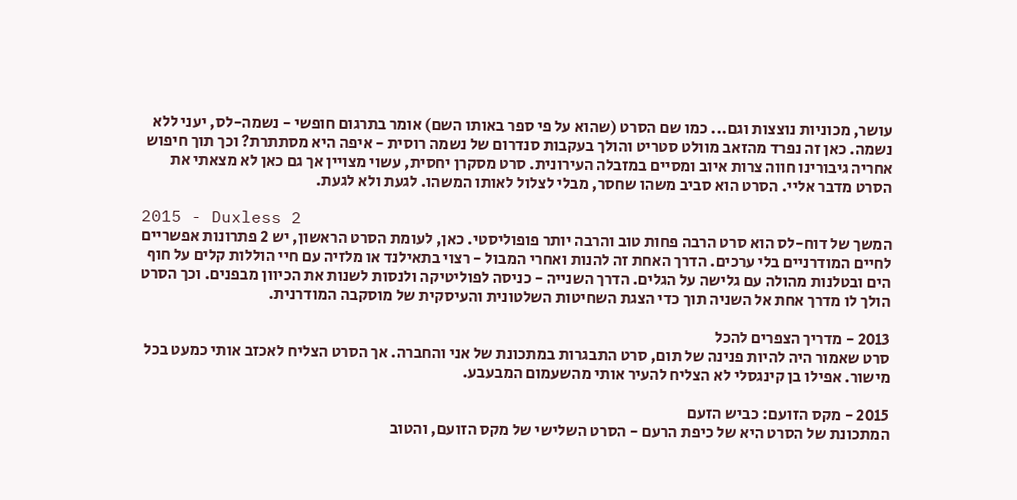עושר, מכוניות נוצצות וגם... כמו שם הסרט (שהוא על פי ספר באותו השם) אומר בתרגום חופשי - נשמה-לס, יעני ללא נשמה. כאן זה נפרד מהזאב מוולט סטריט והולך בעקבות סנדרום של נשמה רוסית - איפה היא מסתתרת? וכך תוך חיפוש אחריה גיבורינו חווה צרות איוב ומסיים במזבלה העירונית. סרט מסקרן יחסית, עשוי מצויין אך גם כאן לא מצאתי את הסרט מדבר אליי. הסרט הוא סביב משהו שחסר, מבלי לצלול לאותו המשהו. לגעת ולא לגעת.

2015 - Duxless 2
המשך של דוח-לס הוא סרט הרבה פחות טוב והרבה יותר פופוליסטי. כאן, לעומת הסרט הראשון, יש 2 פתרונות אפשריים לחיים המודרניים בלי ערכים. הדרך האחת זה להנות ואחרי המבול - רצוי בתאילנד או מלזיה עם חיי הוללות קלים על חוף הים ובטלנות מהולה עם גלישה על הגלים. הדרך השנייה - כניסה לפוליטיקה ולנסות לשנות את הכיוון מבפנים. וכך הסרט הולך לו מדרך אחת אל השניה תוך כדי הצגת השחיטות השלטונית והעיסקית של מוסקבה המודרנית.

2013 - מדריך הצפרים להכל
סרט שאמור היה להיות פנינה של תום, סרט התבגרות במתכונת של אני והחברה. אך הסרט הצליח לאכזב אותי כמעט בכל מישור. אפילו בן קינגסלי לא הצליח להעיר אותי מהשעמום המבעבע.

2015 - מקס הזועם: כביש הזעם
המתכונת של הסרט היא של כיפת הרעם - הסרט השלישי של מקס הזועם, והטוב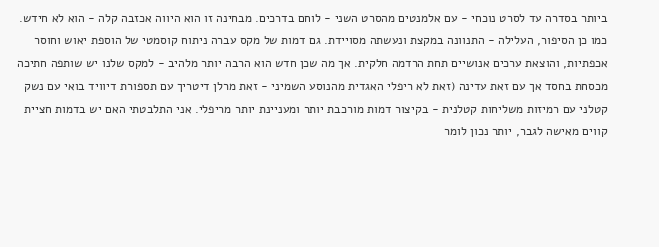ביותר בסדרה עד לסרט נוכחי - עם אלמנטים מהסרט השני - לוחם בדרכים. מבחינה זו הוא היווה אכזבה קלה - הוא לא חידש. כמו כן הסיפור, העלילה - התנוונה במקצת ונעשתה מסויידת. גם דמות של מקס עברה ניתוח קוסמטי של הוספת יאוש וחוסר אכפתיות, והוצאת ערכים אנושיים תחת הרדמה חלקית. אך מה שכן חדש הוא הרבה יותר מלהיב - למקס שלנו יש שותפה חתיכה מכסחת בחסד אך עם זאת עדינה (זאת לא ריפלי האגדית מהנוסע השמיני - זאת מרלן דיטריך עם תספורת דיוויד בואי עם נשק קטלני עם רמיזות משליחות קטלנית - בקיצור דמות מורכבת יותר ומעניינת יותר מריפלי. אני התלבטתי האם יש בדמות חציית קווים מאישה לגבר, יותר נכון לומר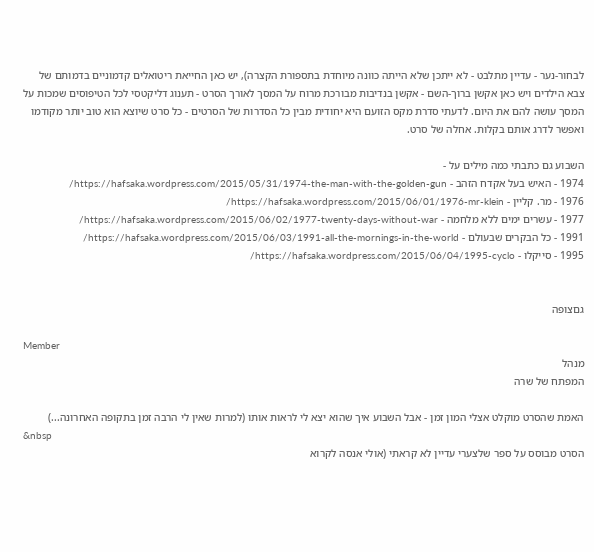לבחור-נער - עדיין מתלבט - לא ייתכן שלא הייתה כוונה מיוחדת בתספורת הקצרה), יש כאן החייאת ריטואלים קדמוניים בדמותם של צבא הילדים ויש כאן אקשן ברוך-השם - אקשן בנדיבות מבורכת מרוח על המסך לאורך הסרט - תענוג דליקטסי לכל הטיפוסים שמכות על המסך עושה להם את היום. לדעתי סדרת מקס הזועם היא יחודית מבין כל הסדרות של הסרטים - כל סרט שיוצא הוא טוב יותר מקודמו ואפשר לדרג אותם בקלות. אחלה של סרט.

השבוע גם כתבתי כמה מילים על -
1974 - האיש בעל אקדח הזהב - https://hafsaka.wordpress.com/2015/05/31/1974-the-man-with-the-golden-gun/
1976 - מר. קליין - https://hafsaka.wordpress.com/2015/06/01/1976-mr-klein/
1977 - עשרים ימים ללא מלחמה - https://hafsaka.wordpress.com/2015/06/02/1977-twenty-days-without-war/
1991 - כל הבקרים שבעולם - https://hafsaka.wordpress.com/2015/06/03/1991-all-the-mornings-in-the-world/
1995 - סייקלו - https://hafsaka.wordpress.com/2015/06/04/1995-cyclo/


גםצופה

Member
מנהל
המפתח של שרה

האמת שהסרט מוקלט אצלי המון זמן - אבל השבוע איך שהוא יצא לי לראות אותו (למרות שאין לי הרבה זמן בתקופה האחרונה...)
&nbsp
הסרט מבוסס על ספר שלצערי עדיין לא קראתי (אולי אנסה לקרוא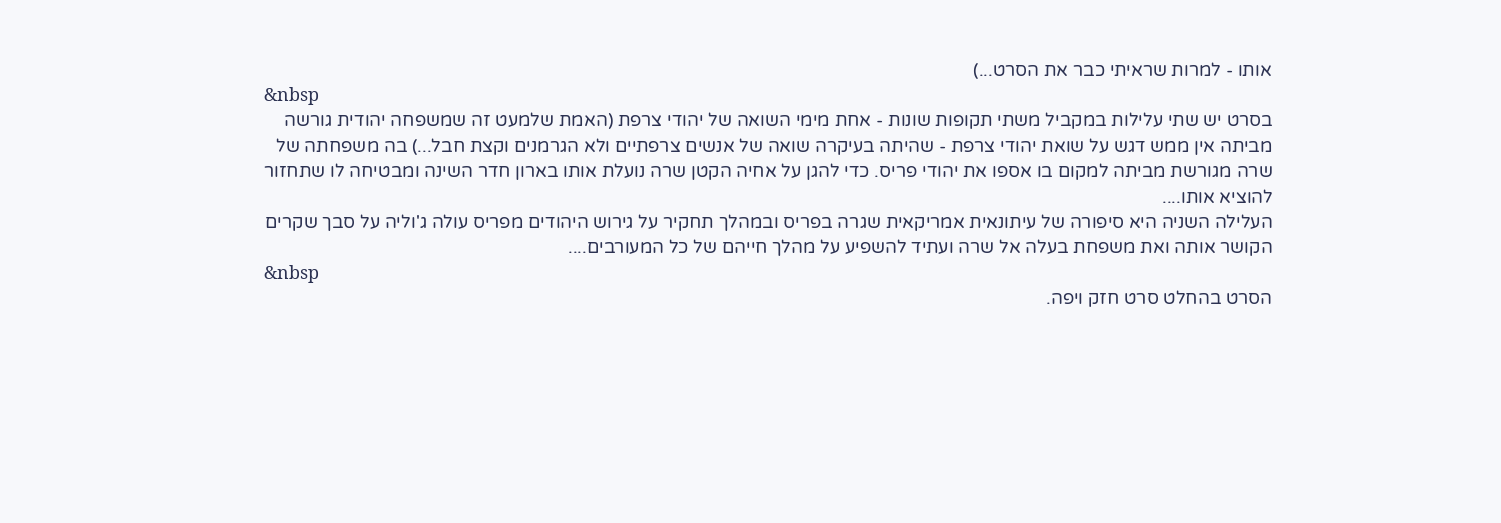אותו - למרות שראיתי כבר את הסרט...)
&nbsp
בסרט יש שתי עלילות במקביל משתי תקופות שונות - אחת מימי השואה של יהודי צרפת (האמת שלמעט זה שמשפחה יהודית גורשה מביתה אין ממש דגש על שואת יהודי צרפת - שהיתה בעיקרה שואה של אנשים צרפתיים ולא הגרמנים וקצת חבל...) בה משפחתה של שרה מגורשת מביתה למקום בו אספו את יהודי פריס. כדי להגן על אחיה הקטן שרה נועלת אותו בארון חדר השינה ומבטיחה לו שתחזור להוציא אותו....
העלילה השניה היא סיפורה של עיתונאית אמריקאית שגרה בפריס ובמהלך תחקיר על גירוש היהודים מפריס עולה ג'וליה על סבך שקרים הקושר אותה ואת משפחת בעלה אל שרה ועתיד להשפיע על מהלך חייהם של כל המעורבים....
&nbsp
הסרט בהחלט סרט חזק ויפה.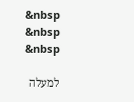&nbsp
&nbsp
&nbsp

למעלה